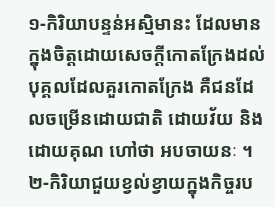១-កិរិយាបន្ទន់អស្មិមានះ ដែលមានក្នុងចិត្តដោយសេចក្ដីកោតក្រែងដល់បុគ្គលដែលគួរកោតក្រែង គឺជនដែលចម្រើនដោយជាតិ ដោយវ័យ និងដោយគុណ ហៅថា អបចាយនៈ ។
២-កិរិយាជួយខ្វល់ខ្វាយក្នុងកិច្ចរប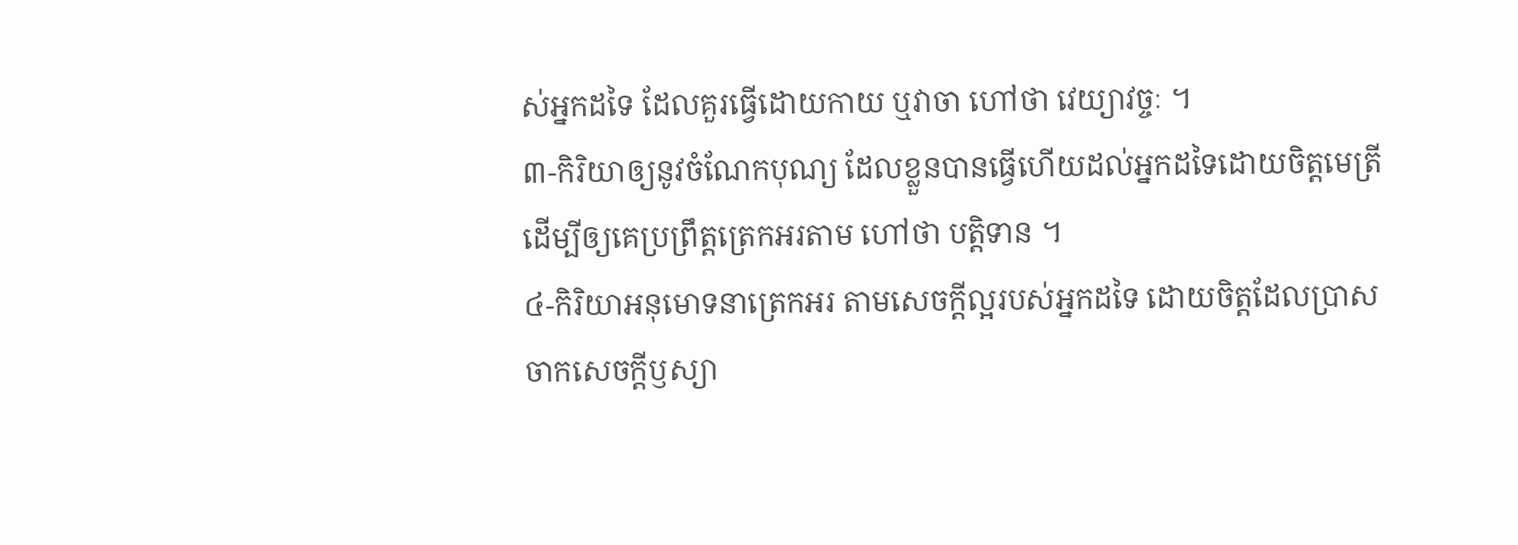ស់អ្នកដទៃ ដែលគួរធ្វើដោយកាយ ឬវាចា ហៅថា វេយ្យាវច្ចៈ ។
៣-កិរិយាឲ្យនូវចំណែកបុណ្យ ដែលខ្លួនបានធ្វើហើយដល់អ្នកដទៃដោយចិត្តមេត្រី ដើម្បីឲ្យគេប្រព្រឹត្តត្រេកអរតាម ហៅថា បត្តិទាន ។
៤-កិរិយាអនុមោទនាត្រេកអរ តាមសេចក្ដីល្អរបស់អ្នកដទៃ ដោយចិត្តដែលប្រាសចាកសេចក្ដីឫស្យា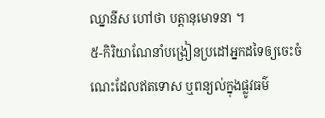ឈ្នានីស ហៅថា បត្តានុមោទនា ។
៥-កិរិយាណែនាំបង្រៀនប្រដៅអ្នកដទៃឲ្យចេះចំណេះដែលឥតទោស ឬពន្យល់ក្នុងផ្លូវធម៌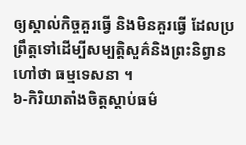ឲ្យស្គាល់កិច្ចគួរធ្វើ និងមិនគួរធ្វើ ដែលប្រព្រឹត្តទៅដើម្បីសម្បត្តិសួគ៌និងព្រះនិព្វាន ហៅថា ធម្មទេសនា ។
៦-កិរិយាតាំងចិត្តស្ដាប់ធម៌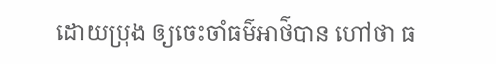ដោយប្រុង ឲ្យចេះចាំធម៌អាថ៌បាន ហៅថា ធ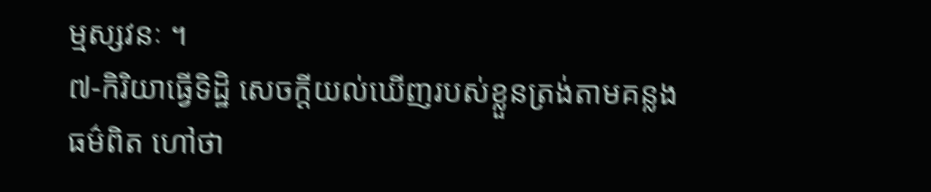ម្មស្សវនៈ ។
៧-កិរិយាធ្វើទិដ្ឋិ សេចក្ដីយល់ឃើញរបស់ខ្លួនត្រង់តាមគន្លងធម៌ពិត ហៅថា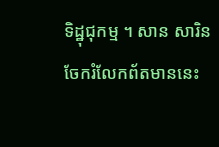ទិដ្ឋុជុកម្ម ។ សាន សារិន
ចែករំលែកព័តមាននេះ